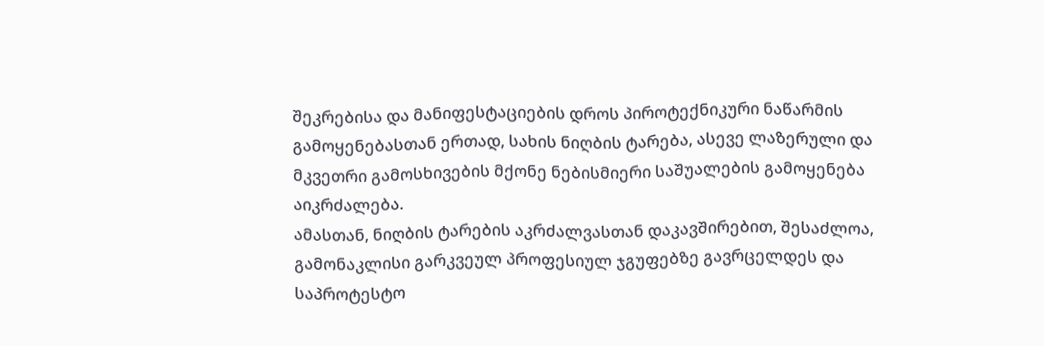შეკრებისა და მანიფესტაციების დროს პიროტექნიკური ნაწარმის გამოყენებასთან ერთად, სახის ნიღბის ტარება, ასევე ლაზერული და მკვეთრი გამოსხივების მქონე ნებისმიერი საშუალების გამოყენება აიკრძალება.
ამასთან, ნიღბის ტარების აკრძალვასთან დაკავშირებით, შესაძლოა, გამონაკლისი გარკვეულ პროფესიულ ჯგუფებზე გავრცელდეს და საპროტესტო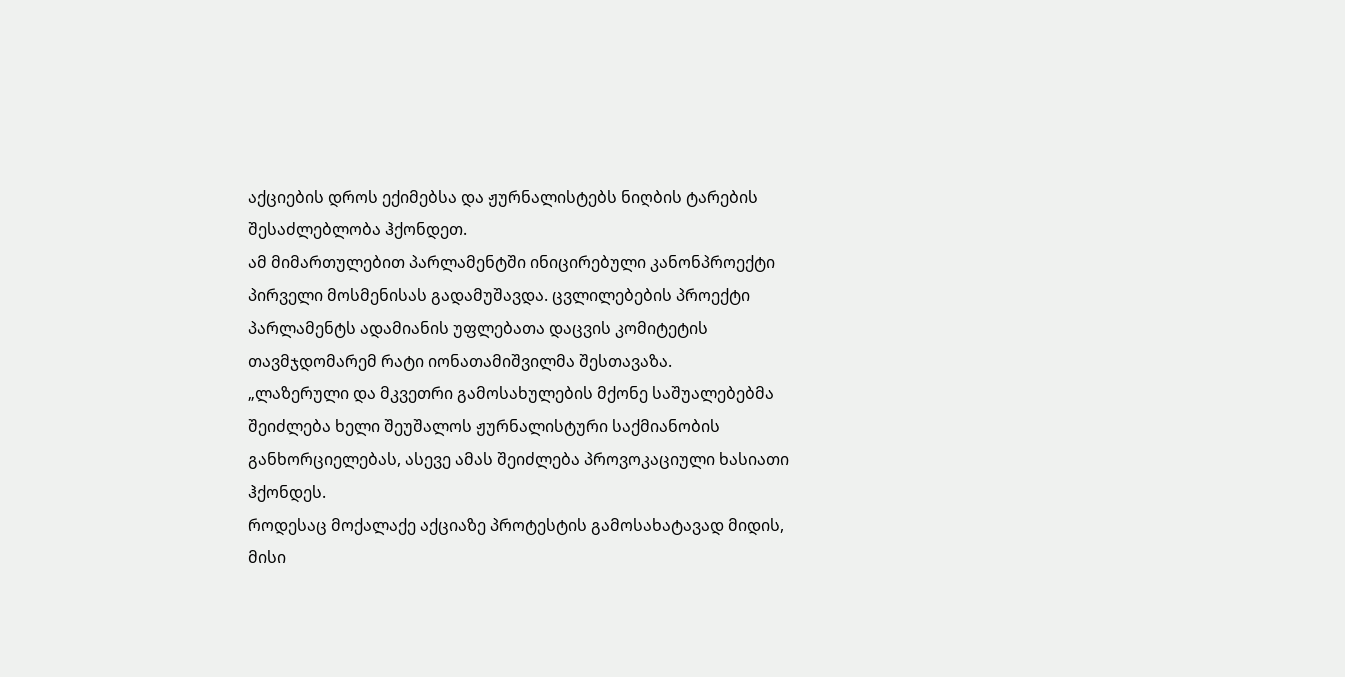აქციების დროს ექიმებსა და ჟურნალისტებს ნიღბის ტარების შესაძლებლობა ჰქონდეთ.
ამ მიმართულებით პარლამენტში ინიცირებული კანონპროექტი პირველი მოსმენისას გადამუშავდა. ცვლილებების პროექტი პარლამენტს ადამიანის უფლებათა დაცვის კომიტეტის თავმჯდომარემ რატი იონათამიშვილმა შესთავაზა.
„ლაზერული და მკვეთრი გამოსახულების მქონე საშუალებებმა შეიძლება ხელი შეუშალოს ჟურნალისტური საქმიანობის განხორციელებას, ასევე ამას შეიძლება პროვოკაციული ხასიათი ჰქონდეს.
როდესაც მოქალაქე აქციაზე პროტესტის გამოსახატავად მიდის, მისი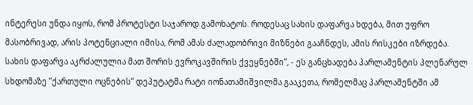ინტერესი უნდა იყოს, რომ პროტესტი საჯაროდ გამოხატოს. როდესაც სახის დაფარვა ხდება, მით უფრო მასობრივად, არის პოტენციალი იმისა, რომ ამას ძალადობრივი მიზნები გააჩნდეს, ამის რისკები იზრდება. სახის დაფარვა აკრძალულია მათ შორის ევროკავშირის ქვეყნებში“, - ეს განცხადება პარლამენტის პლენარულ სხდომაზე “ქართული ოცნების“ დეპუტატმა რატი იონათამიშვილმა გააკეთა, რომელმაც პარლამენტში ამ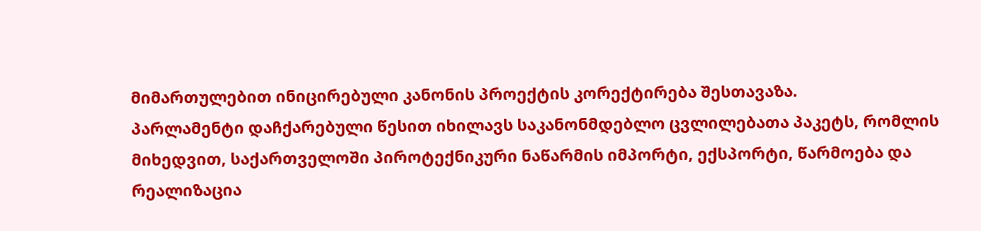მიმართულებით ინიცირებული კანონის პროექტის კორექტირება შესთავაზა.
პარლამენტი დაჩქარებული წესით იხილავს საკანონმდებლო ცვლილებათა პაკეტს, რომლის მიხედვით, საქართველოში პიროტექნიკური ნაწარმის იმპორტი, ექსპორტი, წარმოება და რეალიზაცია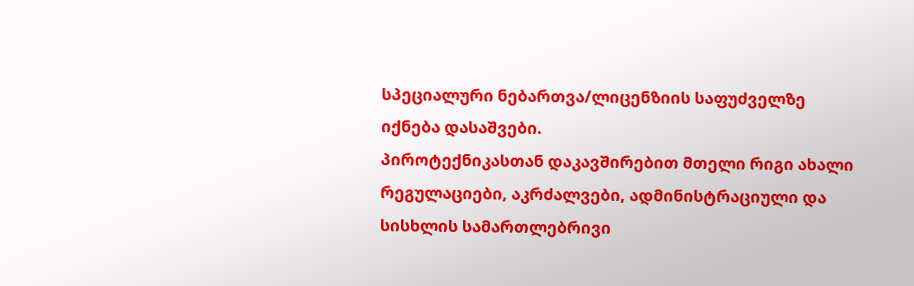სპეციალური ნებართვა/ლიცენზიის საფუძველზე იქნება დასაშვები.
პიროტექნიკასთან დაკავშირებით მთელი რიგი ახალი რეგულაციები, აკრძალვები, ადმინისტრაციული და სისხლის სამართლებრივი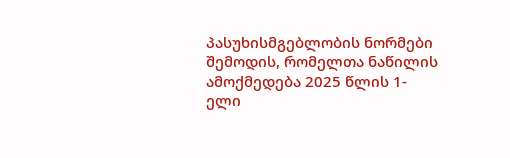პასუხისმგებლობის ნორმები შემოდის, რომელთა ნაწილის ამოქმედება 2025 წლის 1-ელი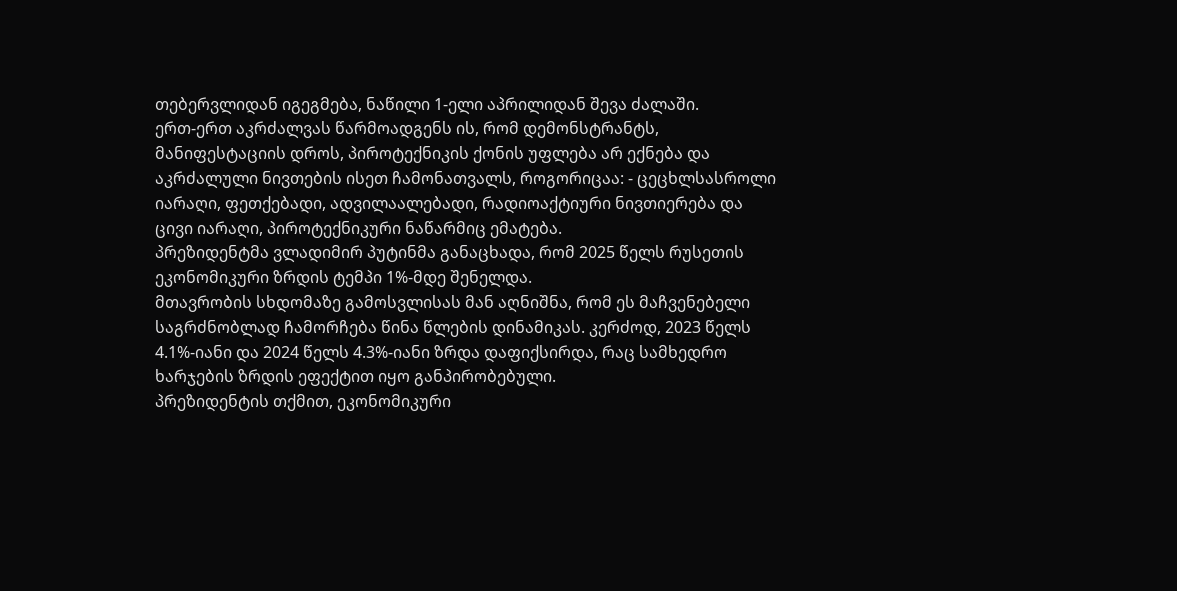თებერვლიდან იგეგმება, ნაწილი 1-ელი აპრილიდან შევა ძალაში.
ერთ-ერთ აკრძალვას წარმოადგენს ის, რომ დემონსტრანტს, მანიფესტაციის დროს, პიროტექნიკის ქონის უფლება არ ექნება და აკრძალული ნივთების ისეთ ჩამონათვალს, როგორიცაა: - ცეცხლსასროლი იარაღი, ფეთქებადი, ადვილაალებადი, რადიოაქტიური ნივთიერება და ცივი იარაღი, პიროტექნიკური ნაწარმიც ემატება.
პრეზიდენტმა ვლადიმირ პუტინმა განაცხადა, რომ 2025 წელს რუსეთის ეკონომიკური ზრდის ტემპი 1%-მდე შენელდა.
მთავრობის სხდომაზე გამოსვლისას მან აღნიშნა, რომ ეს მაჩვენებელი საგრძნობლად ჩამორჩება წინა წლების დინამიკას. კერძოდ, 2023 წელს 4.1%-იანი და 2024 წელს 4.3%-იანი ზრდა დაფიქსირდა, რაც სამხედრო ხარჯების ზრდის ეფექტით იყო განპირობებული.
პრეზიდენტის თქმით, ეკონომიკური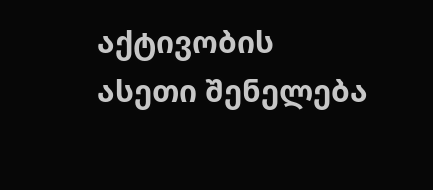აქტივობის ასეთი შენელება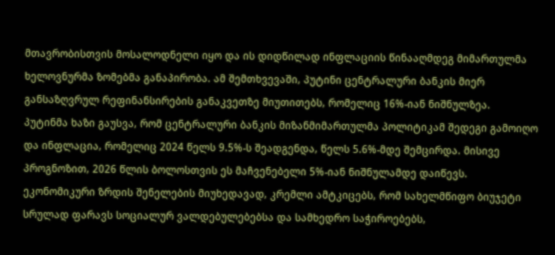მთავრობისთვის მოსალოდნელი იყო და ის დიდწილად ინფლაციის წინააღმდეგ მიმართულმა ხელოვნურმა ზომებმა განაპირობა. ამ შემთხვევაში, პუტინი ცენტრალური ბანკის მიერ განსაზღვრულ რეფინანსირების განაკვეთზე მიუთითებს, რომელიც 16%-იან ნიშნულზეა.
პუტინმა ხაზი გაუსვა, რომ ცენტრალური ბანკის მიზანმიმართულმა პოლიტიკამ შედეგი გამოიღო და ინფლაცია, რომელიც 2024 წელს 9.5%-ს შეადგენდა, წელს 5.6%-მდე შემცირდა. მისივე პროგნოზით, 2026 წლის ბოლოსთვის ეს მაჩვენებელი 5%-იან ნიშნულამდე დაიწევს.
ეკონომიკური ზრდის შენელების მიუხედავად, კრემლი ამტკიცებს, რომ სახელმწიფო ბიუჯეტი სრულად ფარავს სოციალურ ვალდებულებებსა და სამხედრო საჭიროებებს,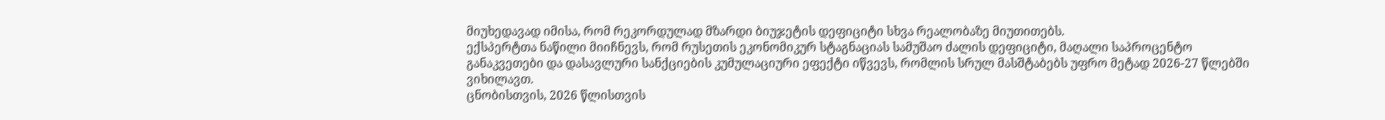მიუხედავად იმისა, რომ რეკორდულად მზარდი ბიუჯეტის დეფიციტი სხვა რეალობაზე მიუთითებს.
ექსპერტთა ნაწილი მიიჩნევს, რომ რუსეთის ეკონომიკურ სტაგნაციას სამუშაო ძალის დეფიციტი, მაღალი საპროცენტო განაკვეთები და დასავლური სანქციების კუმულაციური ეფექტი იწვევს, რომლის სრულ მასშტაბებს უფრო მეტად 2026-27 წლებში ვიხილავთ.
ცნობისთვის, 2026 წლისთვის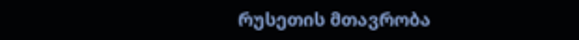რუსეთის მთავრობა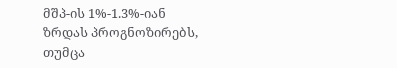მშპ-ის 1%-1.3%-იან ზრდას პროგნოზირებს, თუმცა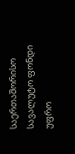საერთაშორისო სავალუტო ფონდი უფრო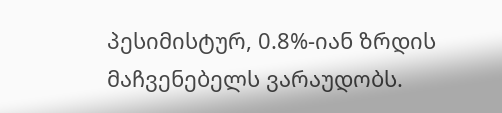პესიმისტურ, 0.8%-იან ზრდის მაჩვენებელს ვარაუდობს.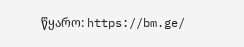წყარო: https://bm.ge/